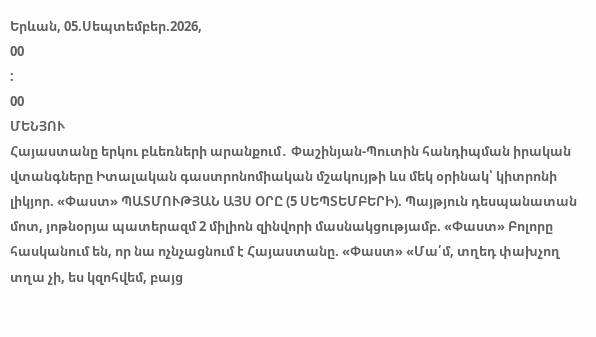Երևան, 05.Սեպտեմբեր.2026,
00
:
00
ՄԵՆՅՈՒ
Հայաստանը երկու բևեռների արանքում․ Փաշինյան-Պուտին հանդիպման իրական վտանգները Իտալական գաստրոնոմիական մշակույթի ևս մեկ օրինակ՝ կիտրոնի լիկյոր. «Փաստ» ՊԱՏՄՈՒԹՅԱՆ ԱՅՍ ՕՐԸ (5 ՍԵՊՏԵՄԲԵՐԻ). Պայթյուն դեսպանատան մոտ, յոթնօրյա պատերազմ 2 միլիոն զինվորի մասնակցությամբ. «Փաստ» Բոլորը հասկանում են, որ նա ոչնչացնում է Հայաստանը. «Փաստ» «Մա՛մ, տղեդ փախչող տղա չի, ես կզոհվեմ, բայց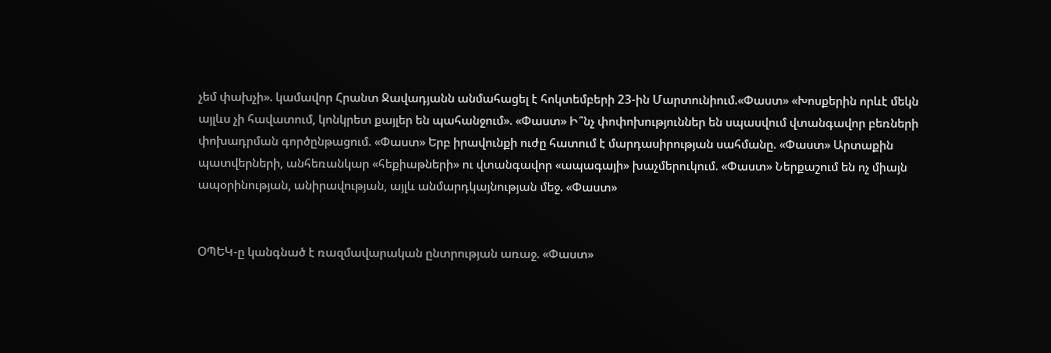չեմ փախչի». կամավոր Հրանտ Ջավադյանն անմահացել է հոկտեմբերի 23-ին Մարտունիում.«Փաստ» «Խոսքերին որևէ մեկն այլևս չի հավատում, կոնկրետ քայլեր են պահանջում». «Փաստ» Ի՞նչ փոփոխություններ են սպասվում վտանգավոր բեռների փոխադրման գործընթացում. «Փաստ» Երբ իրավունքի ուժը հատում է մարդասիրության սահմանը. «Փաստ» Արտաքին պատվերների, անհեռանկար «հեքիաթների» ու վտանգավոր «ապագայի» խաչմերուկում. «Փաստ» Ներքաշում են ոչ միայն ապօրինության, անիրավության, այլև անմարդկայնության մեջ. «Փաստ»


ՕՊԵԿ-ը կանգնած է ռազմավարական ընտրության առաջ. «Փաստ»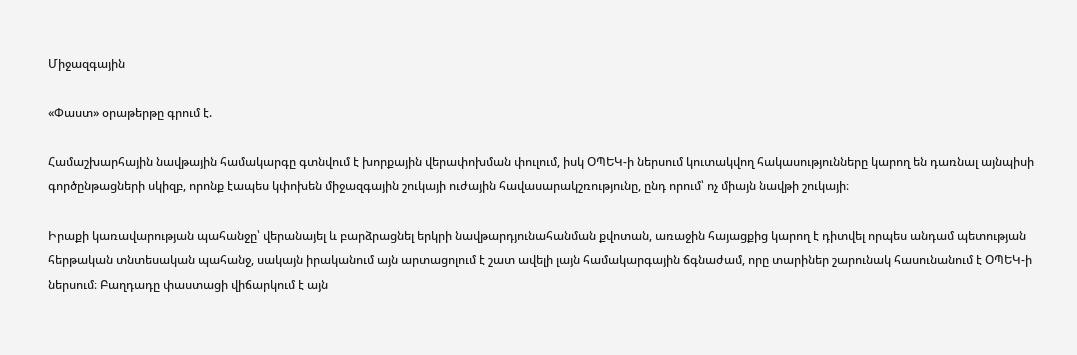Միջազգային

«Փաստ» օրաթերթը գրում է.

Համաշխարհային նավթային համակարգը գտնվում է խորքային վերափոխման փուլում, իսկ ՕՊԵԿ-ի ներսում կուտակվող հակասությունները կարող են դառնալ այնպիսի գործընթացների սկիզբ, որոնք էապես կփոխեն միջազգային շուկայի ուժային հավասարակշռությունը, ընդ որում՝ ոչ միայն նավթի շուկայի։

Իրաքի կառավարության պահանջը՝ վերանայել և բարձրացնել երկրի նավթարդյունահանման քվոտան, առաջին հայացքից կարող է դիտվել որպես անդամ պետության հերթական տնտեսական պահանջ, սակայն իրականում այն արտացոլում է շատ ավելի լայն համակարգային ճգնաժամ, որը տարիներ շարունակ հասունանում է ՕՊԵԿ-ի ներսում։ Բաղդադը փաստացի վիճարկում է այն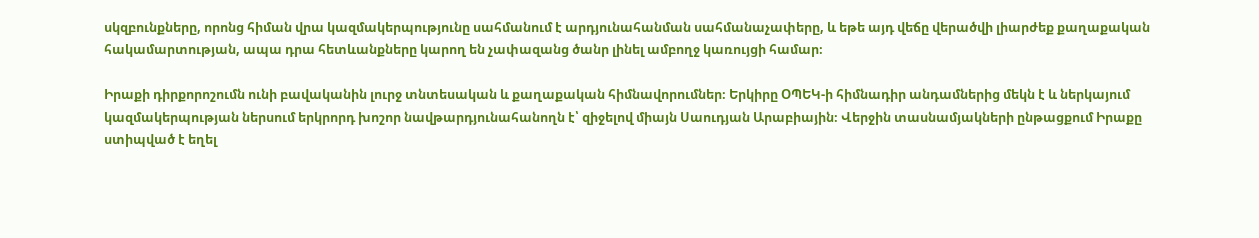սկզբունքները, որոնց հիման վրա կազմակերպությունը սահմանում է արդյունահանման սահմանաչափերը, և եթե այդ վեճը վերածվի լիարժեք քաղաքական հակամարտության, ապա դրա հետևանքները կարող են չափազանց ծանր լինել ամբողջ կառույցի համար։

Իրաքի դիրքորոշումն ունի բավականին լուրջ տնտեսական և քաղաքական հիմնավորումներ։ Երկիրը ՕՊԵԿ-ի հիմնադիր անդամներից մեկն է և ներկայում կազմակերպության ներսում երկրորդ խոշոր նավթարդյունահանողն է՝ զիջելով միայն Սաուդյան Արաբիային։ Վերջին տասնամյակների ընթացքում Իրաքը ստիպված է եղել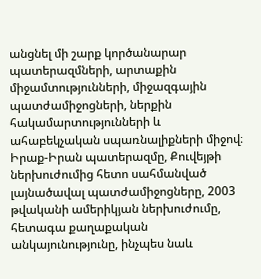անցնել մի շարք կործանարար պատերազմների, արտաքին միջամտությունների, միջազգային պատժամիջոցների, ներքին հակամարտությունների և ահաբեկչական սպառնալիքների միջով։ Իրաք-Իրան պատերազմը, Քուվեյթի ներխուժումից հետո սահմանված լայնածավալ պատժամիջոցները, 2003 թվականի ամերիկյան ներխուժումը, հետագա քաղաքական անկայունությունը, ինչպես նաև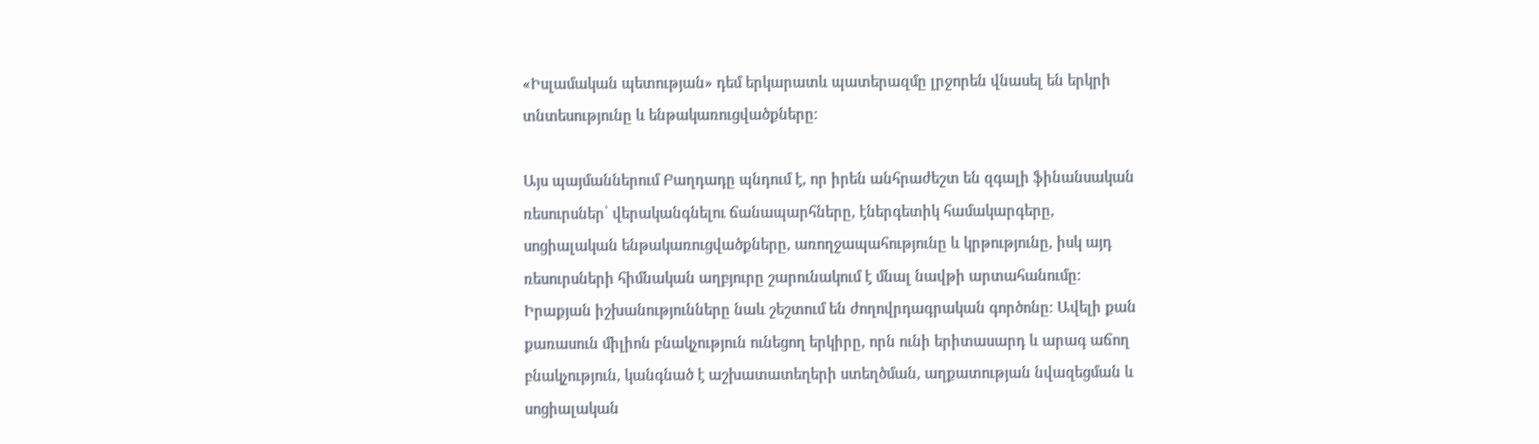«Իսլամական պետության» դեմ երկարատև պատերազմը լրջորեն վնասել են երկրի տնտեսությունը և ենթակառուցվածքները։

Այս պայմաններում Բաղդադը պնդում է, որ իրեն անհրաժեշտ են զգալի ֆինանսական ռեսուրսներ՝ վերականգնելու ճանապարհները, էներգետիկ համակարգերը, սոցիալական ենթակառուցվածքները, առողջապահությունը և կրթությունը, իսկ այդ ռեսուրսների հիմնական աղբյուրը շարունակում է մնալ նավթի արտահանումը։ Իրաքյան իշխանությունները նաև շեշտում են ժողովրդագրական գործոնը։ Ավելի քան քառասուն միլիոն բնակչություն ունեցող երկիրը, որն ունի երիտասարդ և արագ աճող բնակչություն, կանգնած է աշխատատեղերի ստեղծման, աղքատության նվազեցման և սոցիալական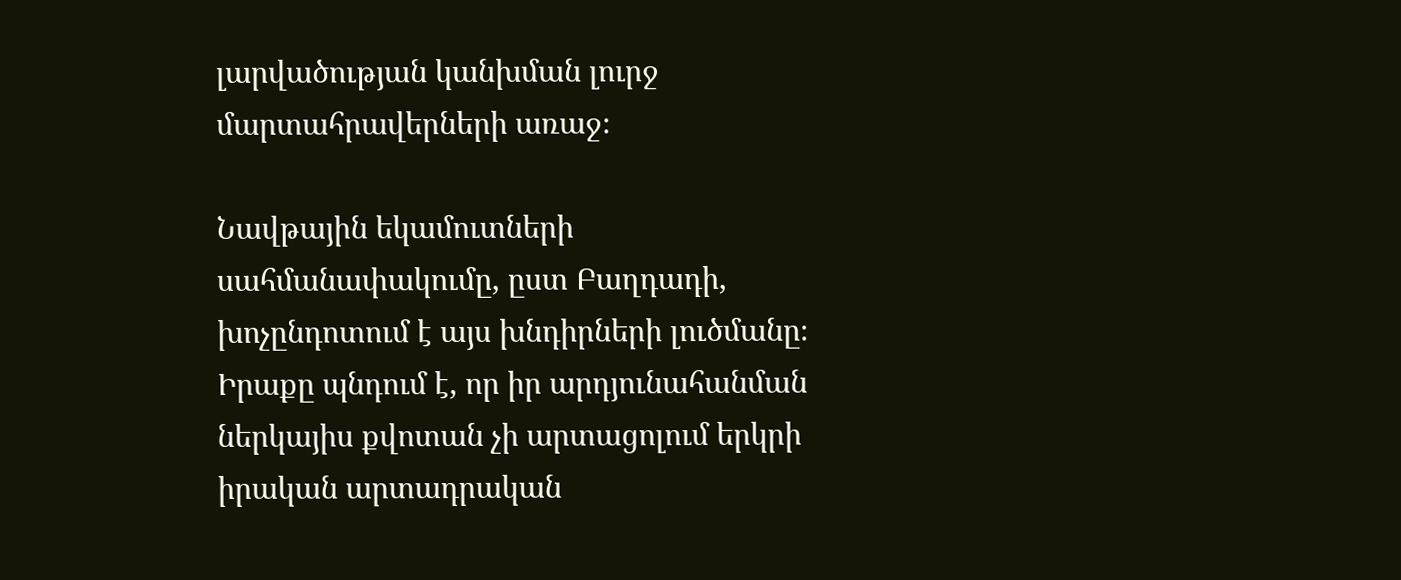լարվածության կանխման լուրջ մարտահրավերների առաջ։

Նավթային եկամուտների սահմանափակումը, ըստ Բաղդադի, խոչընդոտում է այս խնդիրների լուծմանը։ Իրաքը պնդում է, որ իր արդյունահանման ներկայիս քվոտան չի արտացոլում երկրի իրական արտադրական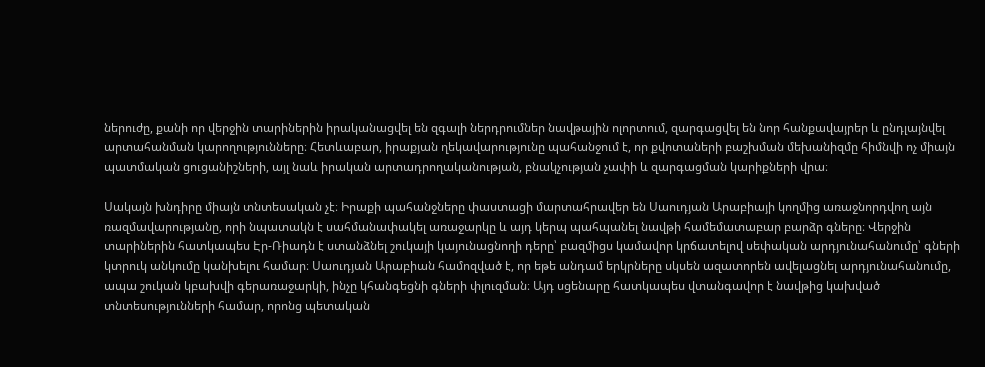ներուժը, քանի որ վերջին տարիներին իրականացվել են զգալի ներդրումներ նավթային ոլորտում, զարգացվել են նոր հանքավայրեր և ընդլայնվել արտահանման կարողությունները։ Հետևաբար, իրաքյան ղեկավարությունը պահանջում է, որ քվոտաների բաշխման մեխանիզմը հիմնվի ոչ միայն պատմական ցուցանիշների, այլ նաև իրական արտադրողականության, բնակչության չափի և զարգացման կարիքների վրա։

Սակայն խնդիրը միայն տնտեսական չէ։ Իրաքի պահանջները փաստացի մարտահրավեր են Սաուդյան Արաբիայի կողմից առաջնորդվող այն ռազմավարությանը, որի նպատակն է սահմանափակել առաջարկը և այդ կերպ պահպանել նավթի համեմատաբար բարձր գները։ Վերջին տարիներին հատկապես Էր-Ռիադն է ստանձնել շուկայի կայունացնողի դերը՝ բազմիցս կամավոր կրճատելով սեփական արդյունահանումը՝ գների կտրուկ անկումը կանխելու համար։ Սաուդյան Արաբիան համոզված է, որ եթե անդամ երկրները սկսեն ազատորեն ավելացնել արդյունահանումը, ապա շուկան կբախվի գերառաջարկի, ինչը կհանգեցնի գների փլուզման։ Այդ սցենարը հատկապես վտանգավոր է նավթից կախված տնտեսությունների համար, որոնց պետական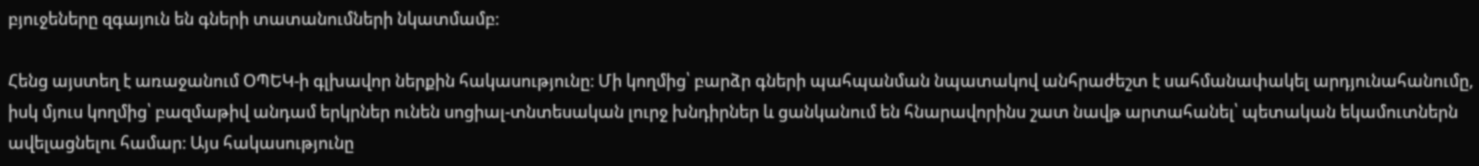բյուջեները զգայուն են գների տատանումների նկատմամբ։

Հենց այստեղ է առաջանում ՕՊԵԿ-ի գլխավոր ներքին հակասությունը։ Մի կողմից՝ բարձր գների պահպանման նպատակով անհրաժեշտ է սահմանափակել արդյունահանումը, իսկ մյուս կողմից՝ բազմաթիվ անդամ երկրներ ունեն սոցիալ-տնտեսական լուրջ խնդիրներ և ցանկանում են հնարավորինս շատ նավթ արտահանել՝ պետական եկամուտներն ավելացնելու համար։ Այս հակասությունը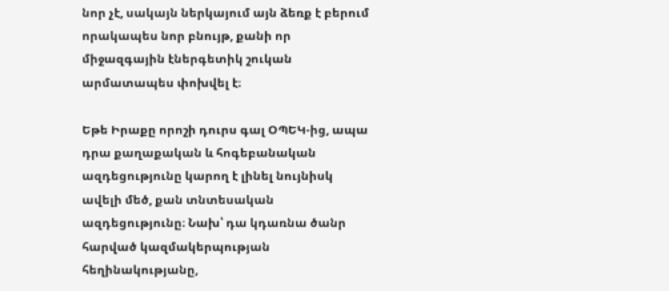նոր չէ, սակայն ներկայում այն ձեռք է բերում որակապես նոր բնույթ, քանի որ միջազգային էներգետիկ շուկան արմատապես փոխվել է։

Եթե Իրաքը որոշի դուրս գալ ՕՊԵԿ-ից, ապա դրա քաղաքական և հոգեբանական ազդեցությունը կարող է լինել նույնիսկ ավելի մեծ, քան տնտեսական ազդեցությունը։ Նախ՝ դա կդառնա ծանր հարված կազմակերպության հեղինակությանը,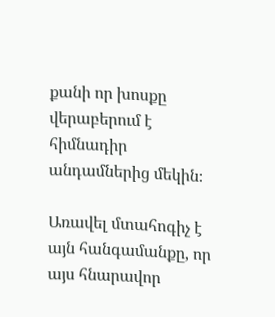քանի որ խոսքը վերաբերում է հիմնադիր անդամներից մեկին։

Առավել մտահոգիչ է այն հանգամանքը, որ այս հնարավոր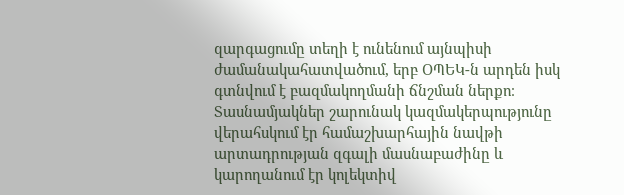զարգացումը տեղի է ունենում այնպիսի ժամանակահատվածում, երբ ՕՊԵԿ-ն արդեն իսկ գտնվում է բազմակողմանի ճնշման ներքո։ Տասնամյակներ շարունակ կազմակերպությունը վերահսկում էր համաշխարհային նավթի արտադրության զգալի մասնաբաժինը և կարողանում էր կոլեկտիվ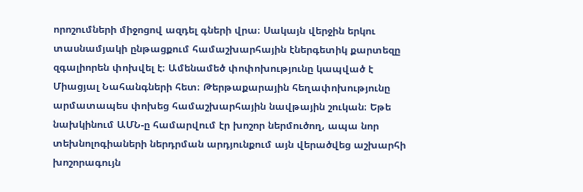որոշումների միջոցով ազդել գների վրա։ Սակայն վերջին երկու տասնամյակի ընթացքում համաշխարհային էներգետիկ քարտեզը զգալիորեն փոխվել է։ Ամենամեծ փոփոխությունը կապված է Միացյալ Նահանգների հետ։ Թերթաքարային հեղափոխությունը արմատապես փոխեց համաշխարհային նավթային շուկան։ Եթե նախկինում ԱՄՆ-ը համարվում էր խոշոր ներմուծող, ապա նոր տեխնոլոգիաների ներդրման արդյունքում այն վերածվեց աշխարհի խոշորագույն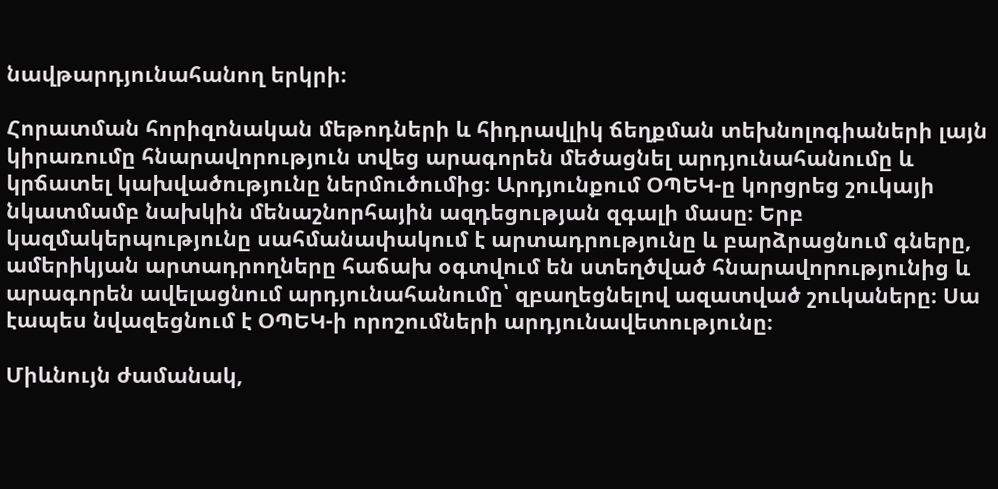նավթարդյունահանող երկրի։

Հորատման հորիզոնական մեթոդների և հիդրավլիկ ճեղքման տեխնոլոգիաների լայն կիրառումը հնարավորություն տվեց արագորեն մեծացնել արդյունահանումը և կրճատել կախվածությունը ներմուծումից։ Արդյունքում ՕՊԵԿ-ը կորցրեց շուկայի նկատմամբ նախկին մենաշնորհային ազդեցության զգալի մասը։ Երբ կազմակերպությունը սահմանափակում է արտադրությունը և բարձրացնում գները, ամերիկյան արտադրողները հաճախ օգտվում են ստեղծված հնարավորությունից և արագորեն ավելացնում արդյունահանումը՝ զբաղեցնելով ազատված շուկաները։ Սա էապես նվազեցնում է ՕՊԵԿ-ի որոշումների արդյունավետությունը։

Միևնույն ժամանակ,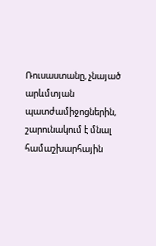Ռուսաստանը, չնայած արևմտյան պատժամիջոցներին, շարունակում է մնալ համաշխարհային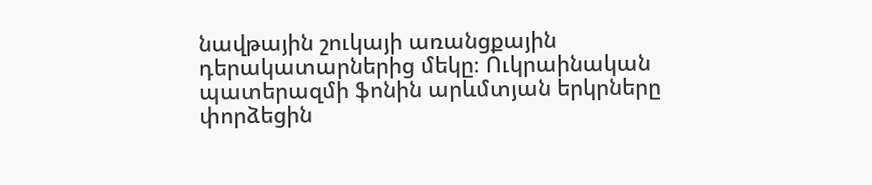նավթային շուկայի առանցքային դերակատարներից մեկը։ Ուկրաինական պատերազմի ֆոնին արևմտյան երկրները փորձեցին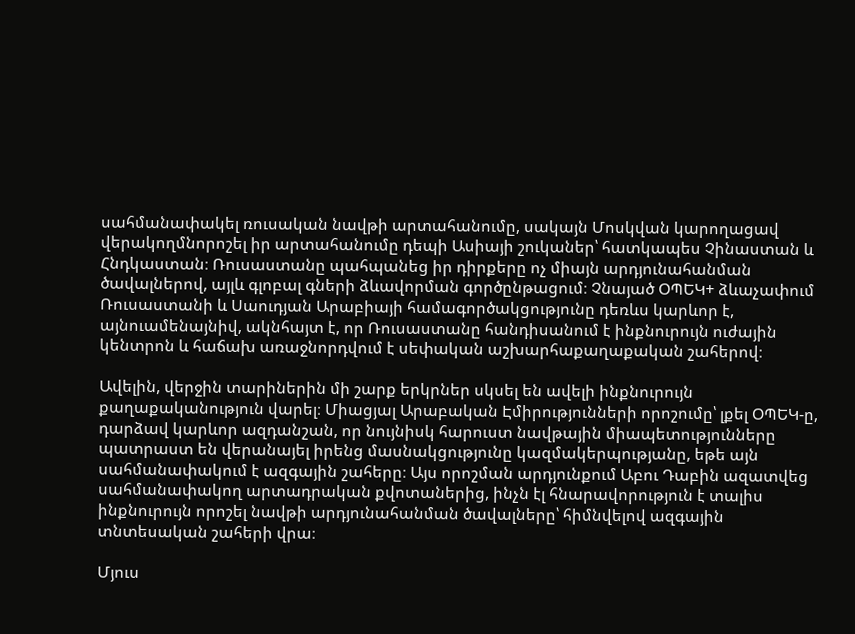սահմանափակել ռուսական նավթի արտահանումը, սակայն Մոսկվան կարողացավ վերակողմնորոշել իր արտահանումը դեպի Ասիայի շուկաներ՝ հատկապես Չինաստան և Հնդկաստան։ Ռուսաստանը պահպանեց իր դիրքերը ոչ միայն արդյունահանման ծավալներով, այլև գլոբալ գների ձևավորման գործընթացում։ Չնայած ՕՊԵԿ+ ձևաչափում Ռուսաստանի և Սաուդյան Արաբիայի համագործակցությունը դեռևս կարևոր է, այնուամենայնիվ, ակնհայտ է, որ Ռուսաստանը հանդիսանում է ինքնուրույն ուժային կենտրոն և հաճախ առաջնորդվում է սեփական աշխարհաքաղաքական շահերով։

Ավելին, վերջին տարիներին մի շարք երկրներ սկսել են ավելի ինքնուրույն քաղաքականություն վարել։ Միացյալ Արաբական Էմիրությունների որոշումը՝ լքել ՕՊԵԿ-ը, դարձավ կարևոր ազդանշան, որ նույնիսկ հարուստ նավթային միապետությունները պատրաստ են վերանայել իրենց մասնակցությունը կազմակերպությանը, եթե այն սահմանափակում է ազգային շահերը։ Այս որոշման արդյունքում Աբու Դաբին ազատվեց սահմանափակող արտադրական քվոտաներից, ինչն էլ հնարավորություն է տալիս ինքնուրույն որոշել նավթի արդյունահանման ծավալները՝ հիմնվելով ազգային տնտեսական շահերի վրա։

Մյուս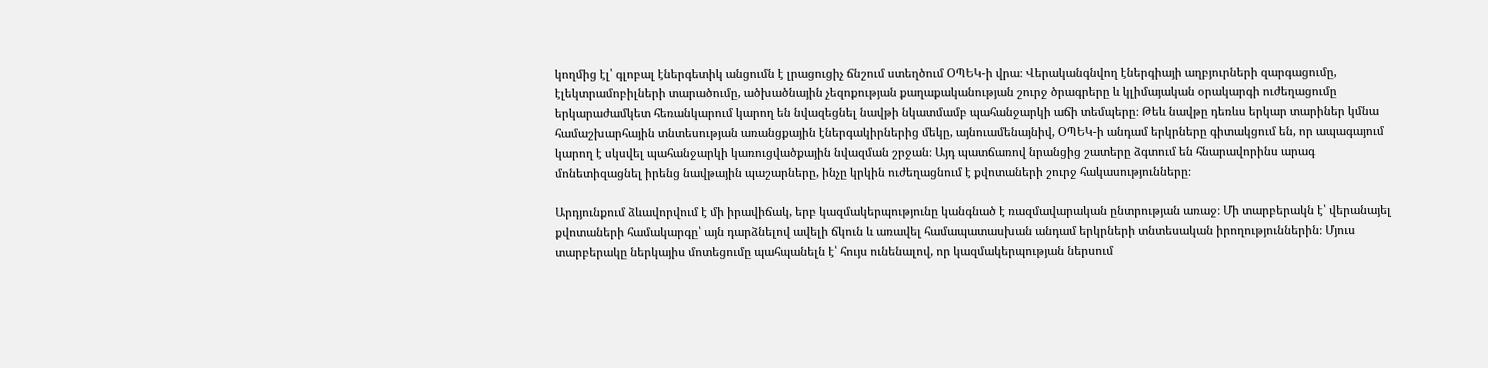կողմից էլ՝ գլոբալ էներգետիկ անցումն է լրացուցիչ ճնշում ստեղծում ՕՊԵԿ-ի վրա։ Վերականգնվող էներգիայի աղբյուրների զարգացումը, էլեկտրամոբիլների տարածումը, ածխածնային չեզոքության քաղաքականության շուրջ ծրագրերը և կլիմայական օրակարգի ուժեղացումը երկարաժամկետ հեռանկարում կարող են նվազեցնել նավթի նկատմամբ պահանջարկի աճի տեմպերը։ Թեև նավթը դեռևս երկար տարիներ կմնա համաշխարհային տնտեսության առանցքային էներգակիրներից մեկը, այնուամենայնիվ, ՕՊԵԿ-ի անդամ երկրները գիտակցում են, որ ապագայում կարող է սկսվել պահանջարկի կառուցվածքային նվազման շրջան։ Այդ պատճառով նրանցից շատերը ձգտում են հնարավորինս արագ մոնետիզացնել իրենց նավթային պաշարները, ինչը կրկին ուժեղացնում է քվոտաների շուրջ հակասությունները։

Արդյունքում ձևավորվում է մի իրավիճակ, երբ կազմակերպությունը կանգնած է ռազմավարական ընտրության առաջ։ Մի տարբերակն է՝ վերանայել քվոտաների համակարգը՝ այն դարձնելով ավելի ճկուն և առավել համապատասխան անդամ երկրների տնտեսական իրողություններին։ Մյուս տարբերակը ներկայիս մոտեցումը պահպանելն է՝ հույս ունենալով, որ կազմակերպության ներսում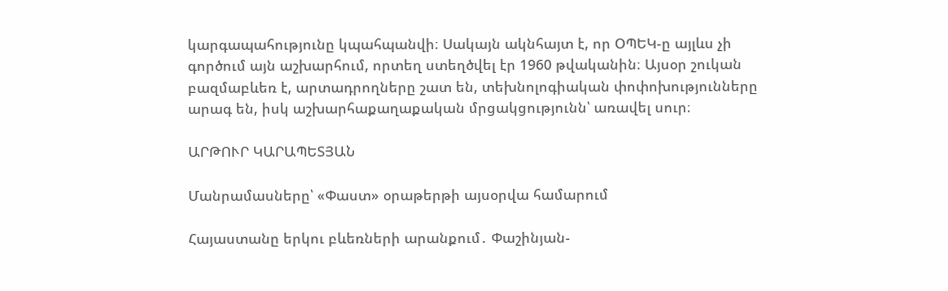կարգապահությունը կպահպանվի։ Սակայն ակնհայտ է, որ ՕՊԵԿ-ը այլևս չի գործում այն աշխարհում, որտեղ ստեղծվել էր 1960 թվականին։ Այսօր շուկան բազմաբևեռ է, արտադրողները շատ են, տեխնոլոգիական փոփոխությունները արագ են, իսկ աշխարհաքաղաքական մրցակցությունն՝ առավել սուր։

ԱՐԹՈՒՐ ԿԱՐԱՊԵՏՅԱՆ

Մանրամասները՝ «Փաստ» օրաթերթի այսօրվա համարում

Հայաստանը երկու բևեռների արանքում․ Փաշինյան-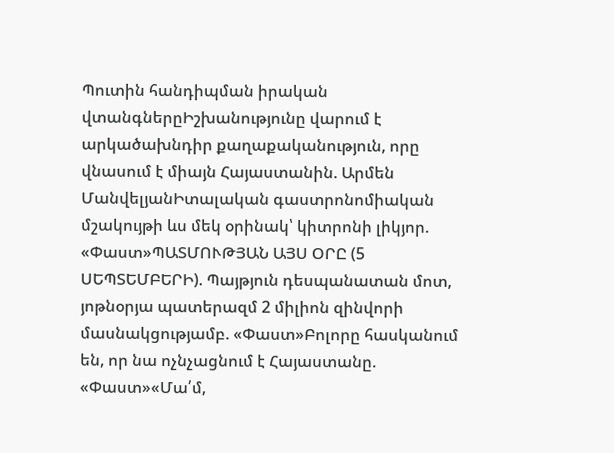Պուտին հանդիպման իրական վտանգներըԻշխանությունը վարում է արկածախնդիր քաղաքականություն, որը վնասում է միայն Հայաստանին. Արմեն ՄանվելյանԻտալական գաստրոնոմիական մշակույթի ևս մեկ օրինակ՝ կիտրոնի լիկյոր. «Փաստ»ՊԱՏՄՈՒԹՅԱՆ ԱՅՍ ՕՐԸ (5 ՍԵՊՏԵՄԲԵՐԻ). Պայթյուն դեսպանատան մոտ, յոթնօրյա պատերազմ 2 միլիոն զինվորի մասնակցությամբ. «Փաստ»Բոլորը հասկանում են, որ նա ոչնչացնում է Հայաստանը. «Փաստ»«Մա՛մ,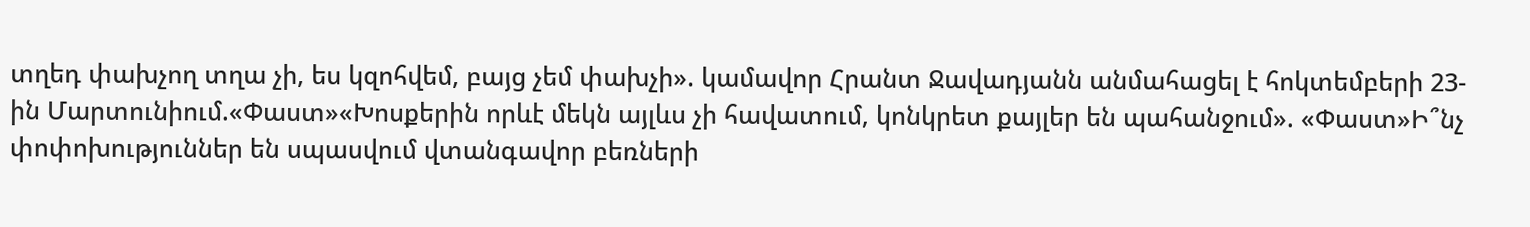տղեդ փախչող տղա չի, ես կզոհվեմ, բայց չեմ փախչի». կամավոր Հրանտ Ջավադյանն անմահացել է հոկտեմբերի 23-ին Մարտունիում.«Փաստ»«Խոսքերին որևէ մեկն այլևս չի հավատում, կոնկրետ քայլեր են պահանջում». «Փաստ»Ի՞նչ փոփոխություններ են սպասվում վտանգավոր բեռների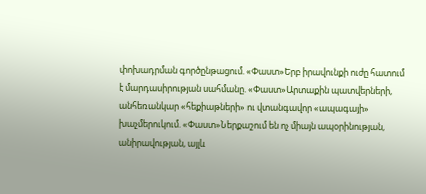փոխադրման գործընթացում. «Փաստ»Երբ իրավունքի ուժը հատում է մարդասիրության սահմանը. «Փաստ»Արտաքին պատվերների, անհեռանկար «հեքիաթների» ու վտանգավոր «ապագայի» խաչմերուկում. «Փաստ»Ներքաշում են ոչ միայն ապօրինության, անիրավության, այլև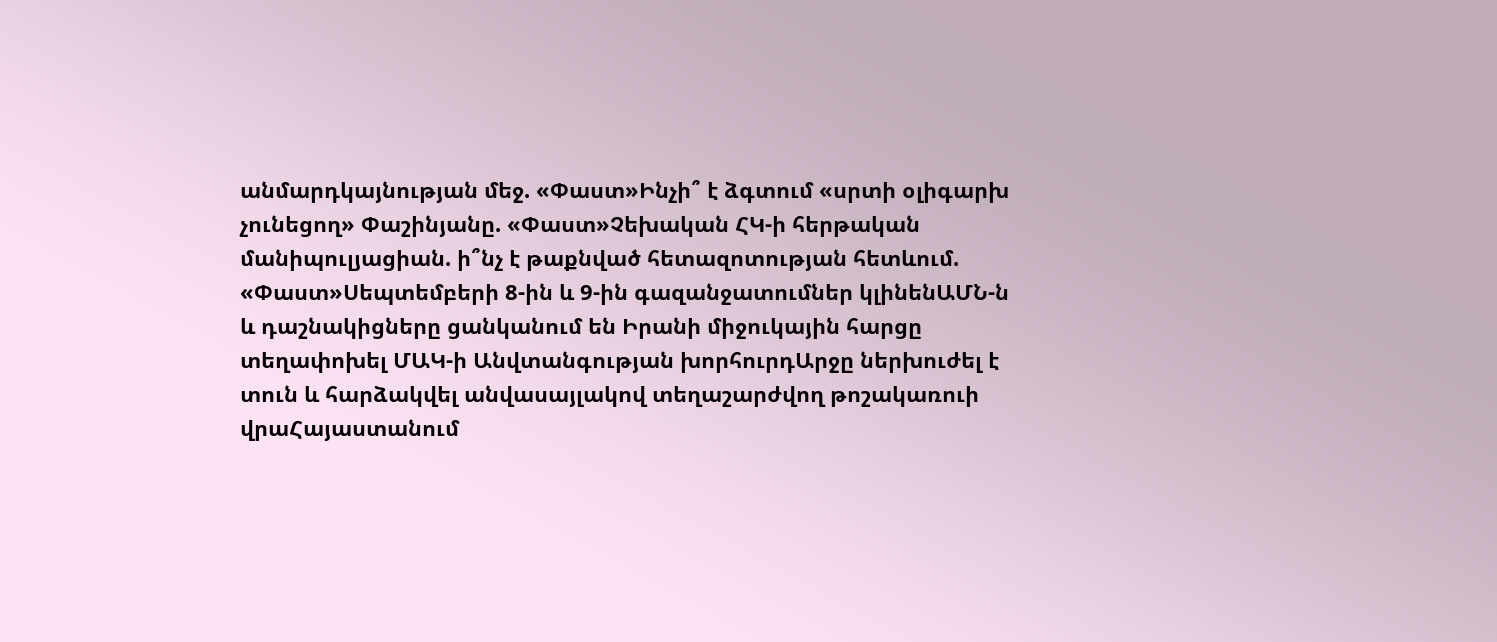անմարդկայնության մեջ. «Փաստ»Ինչի՞ է ձգտում «սրտի օլիգարխ չունեցող» Փաշինյանը. «Փաստ»Չեխական ՀԿ-ի հերթական մանիպուլյացիան. ի՞նչ է թաքնված հետազոտության հետևում. «Փաստ»Սեպտեմբերի 8-ին և 9-ին գազանջատումներ կլինենԱՄՆ-ն և դաշնակիցները ցանկանում են Իրանի միջուկային հարցը տեղափոխել ՄԱԿ-ի Անվտանգության խորհուրդԱրջը ներխուժել է տուն և հարձակվել անվասայլակով տեղաշարժվող թոշակառուի վրաՀայաստանում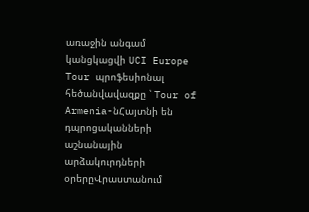առաջին անգամ կանցկացվի UCI Europe Tour պրոֆեսիոնալ հեծանվավազքը ՝ Tour of Armenia-նՀայտնի են դպրոցականների աշնանային արձակուրդների օրերըՎրաստանում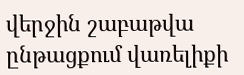վերջին շաբաթվա ընթացքում վառելիքի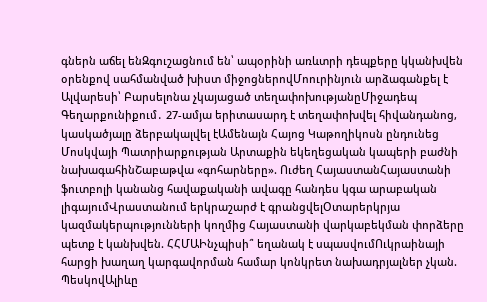գներն աճել ենԶգուշացնում են՝ ապօրինի առևտրի դեպքերը կկանխվեն օրենքով սահմանված խիստ միջոցներովՄոուրինյուն արձագանքել է Ալվարեսի՝ Բարսելոնա չկայացած տեղափոխությանըՄիջադեպ Գեղարքունիքում․ 27-ամյա երիտասարդ է տեղափոխվել հիվանդանոց, կասկածյալը ձերբակալվել էԱմենայն Հայոց Կաթողիկոսն ընդունեց Մոսկվայի Պատրիարքության Արտաքին եկեղեցական կապերի բաժնի նախագահինՇաբաթվա «գոհարները». Ուժեղ ՀայաստանՀայաստանի ֆուտբոլի կանանց հավաքականի ավագը հանդես կգա արաբական լիգայումՎրաստանում երկրաշարժ է գրանցվելՕտարերկրյա կազմակերպությունների կողմից Հայաստանի վարկաբեկման փորձերը պետք է կանխվեն. ՀՀՄԱԻնչպիսի՞ եղանակ է սպասվումՈւկրաինայի հարցի խաղաղ կարգավորման համար կոնկրետ նախադրյալներ չկան. ՊեսկովԱլիևը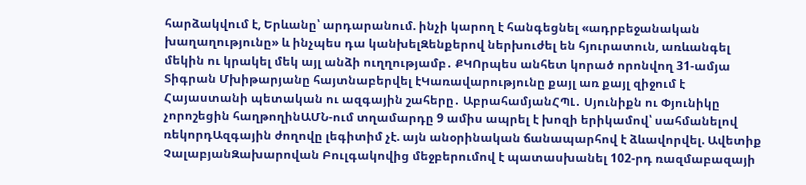հարձակվում է, Երևանը՝ արդարանում. ինչի կարող է հանգեցնել «ադրբեջանական խաղաղությունը» և ինչպես դա կանխելԶենքերով ներխուժել են հյուրատուն, առևանգել մեկին ու կրակել մեկ այլ անձի ուղղությամբ․ ՔԿՈրպես անհետ կորած որոնվող 31-ամյա Տիգրան Մխիթարյանը հայտնաբերվել էԿառավարությունը քայլ առ քայլ զիջում է Հայաստանի պետական ու ազգային շահերը․ ԱբրահամյանՀՊԼ․ Սյունիքն ու Փյունիկը չորոշեցին հաղթողինԱՄՆ-ում տղամարդը 9 ամիս ապրել է խոզի երիկամով՝ սահմանելով ռեկորդԱզգային ժողովը լեգիտիմ չէ. այն անօրինական ճանապարհով է ձևավորվել. Ավետիք ՉալաբյանԶախարովան Բուլգակովից մեջբերումով է պատասխանել 102-րդ ռազմաբազայի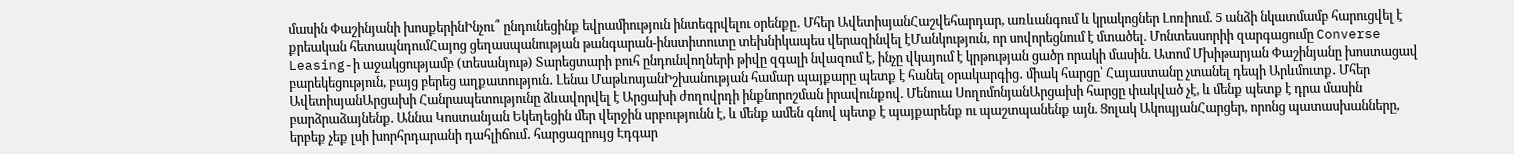մասին Փաշինյանի խոսքերինԻնչու՞ ընդունեցինք եվրամիություն ինտեգրվելու օրենքը․ Մհեր ԱվետիսյանՀաշվեհարդար, առևանգում և կրակոցներ Լոռիում. 5 անձի նկատմամբ հարուցվել է քրեական հետապնդումՀայոց ցեղասպանության թանգարան-ինստիտուտը տեխնիկապես վերազինվել էՄանկություն, որ սովորեցնում է մտածել. Մոնտեսսորիի զարգացումը Converse Leasing-ի աջակցությամբ (տեսանյութ) Տարեցտարի բուհ ընդունվողների թիվը զգալի նվազում է, ինչը վկայում է կրթության ցածր որակի մասին. Ատոմ Մխիթարյան Փաշինյանը խոստացավ բարեկեցություն, բայց բերեց աղքատություն․ Լենա ՄաթևոսյանԻշխանության համար պայքարը պետք է հանել օրակարգից․ միակ հարցը՝ Հայաստանը չտանել դեպի Արևմուտք․ Մհեր ԱվետիսյանԱրցախի Հանրապետությունը ձևավորվել է Արցախի ժողովրդի ինքնորոշման իրավունքով. Մենուա ՍողոմոնյանԱրցախի հարցը փակված չէ, և մենք պետք է դրա մասին բարձրաձայնենք. Աննա Կոստանյան Եկեղեցին մեր վերջին սրբությունն է, և մենք ամեն գնով պետք է պայքարենք ու պաշտպանենք այն. Ցոլակ ԱկոպյանՀարցեր, որոնց պատասխանները, երբեք չեք լսի խորհրդարանի դահլիճում․ հարցազրույց Էդգար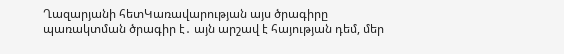Ղազարյանի հետԿառավարության այս ծրագիրը պառակտման ծրագիր է․ այն արշավ է հայության դեմ, մեր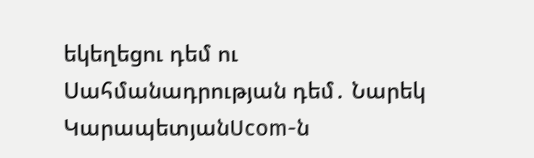եկեղեցու դեմ ու Սահմանադրության դեմ․ Նարեկ ԿարապետյանUcom-ն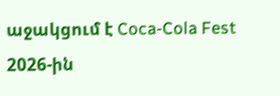աջակցում է Coca-Cola Fest 2026-ին